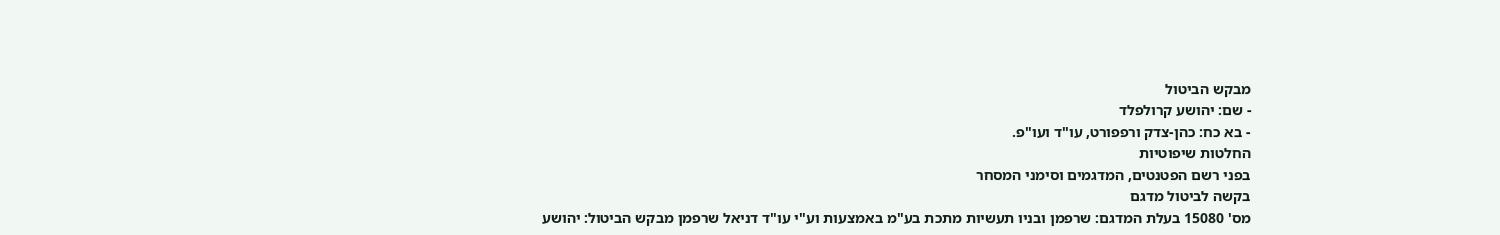מבקש הביטול
- שם: יהושע קרולפלד
- בא כח: כהן-צדק ורפפורט, עו"ד ועו"פ.
החלטות שיפוטיות
בפני רשם הפטנטים, המדגמים וסימני המסחר
בקשה לביטול מדגם
מס' 15080 בעלת המדגם: שרפמן ובניו תעשיות מתכת בע"מ באמצעות וע"י עו"ד דניאל שרפמן מבקש הביטול: יהושע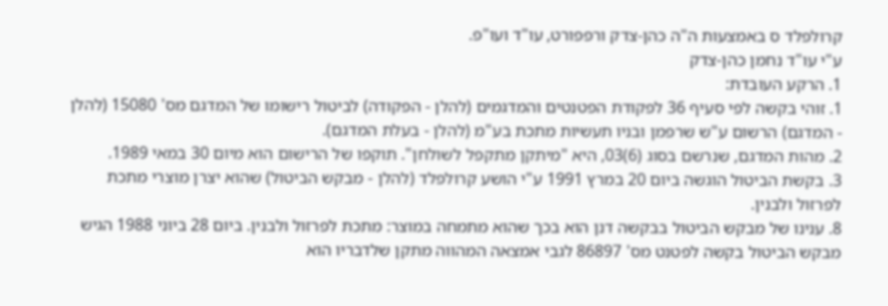קרולפלד ס באמצעות ה"ה כהן-צדק ורפפורט, עו"ד ועו"פ.
ע"י עו"ד נחמן כהן-צדק
1. הרקע העובדת:
1. זוהי בקשה לפי סעיף 36 לפקודת הפטנטים והמדגמים (להלן - הפקודה) לביטול רישומו של המדגם מס' 15080 (להלן - המדגם) הרשום ע"ש שרפמן ובניו תעשיות מתכת בע"מ (להלן - בעלת המדגם).
2. מהות המדגם, שנרשם בסוג (6)03, היא "מיתקן מתקפל לשולחן". תוקפו של הרישום הוא מיום 30 במאי 1989.
3. בקשת הביטול הוגשה ביום 20 במרץ 1991 ע"י הושע קרולפלד (להלן - מבקש הביטול) שהוא יצרן מוצרי מתכת לפרזול ולבנין.
8. ענינו של מבקש הביטול בבקשה דנן הוא בכך שהוא מתמחה במוצר: מתכת לפרזול ולבנין. ביום 28 ביוני 1988 הגיש מבקש הביטול בקשה לפטנט מס' 86897 לגבי אמצאה המהווה מתקן שלדבריו הוא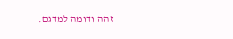זהה ודומה למדגם.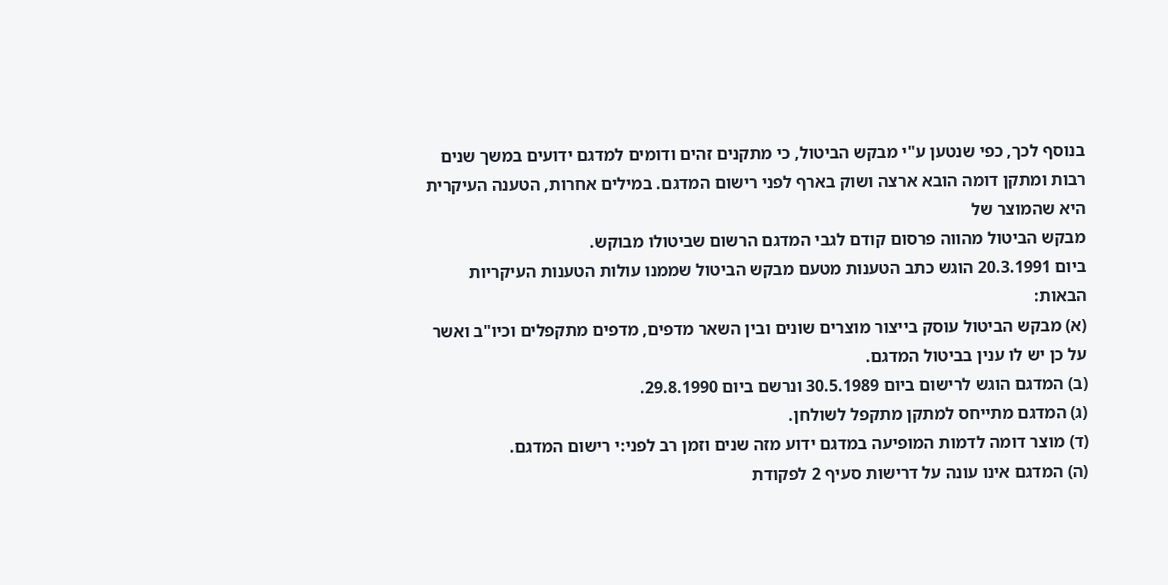בנוסף לכך, כפי שנטען ע"י מבקש הביטול, כי מתקנים זהים ודומים למדגם ידועים במשך שנים רבות ומתקן דומה הובא ארצה ושוק בארף לפני רישום המדגם. במילים אחרות, הטענה העיקרית היא שהמוצר של
מבקש הביטול מהווה פרסום קודם לגבי המדגם הרשום שביטולו מבוקש.
ביום 20.3.1991 הוגש כתב הטענות מטעם מבקש הביטול שממנו עולות הטענות העיקריות הבאות:
(א) מבקש הביטול עוסק בייצור מוצרים שונים ובין השאר מדפים, מדפים מתקפלים וכיו"ב ואשר על כן יש לו ענין בביטול המדגם.
(ב) המדגם הוגש לרישום ביום 30.5.1989 ונרשם ביום 29.8.1990.
(ג) המדגם מתייחס למתקן מתקפל לשולחן.
(ד) מוצר דומה לדמות המופיעה במדגם ידוע מזה שנים וזמן רב לפני:י רישום המדגם.
(ה) המדגם אינו עונה על דרישות סעיף 2 לפקודת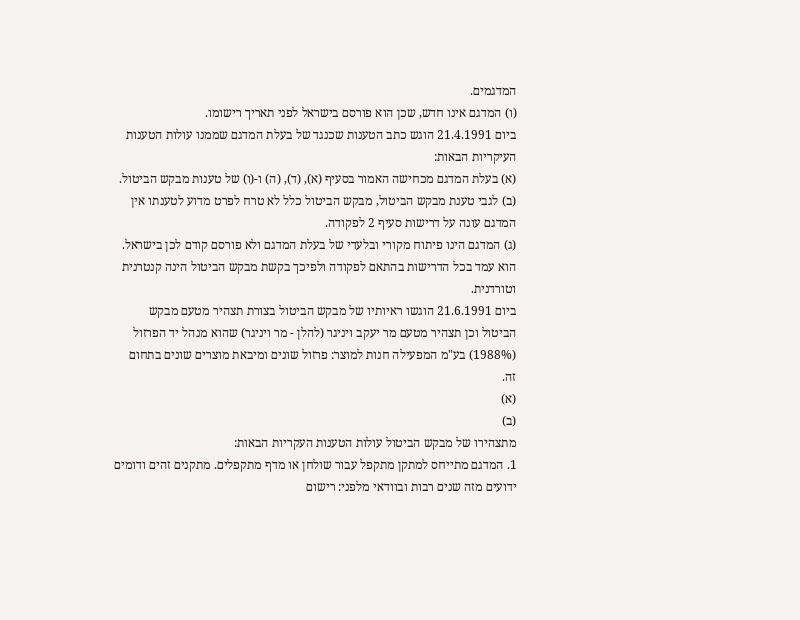המדגמים.
(ו) המדגם אינו חדש, שכן הוא פורסם בישראל לפני תאריך רישומו.
ביום 21.4.1991 הוגש כתב הטענות שכנגד של בעלת המדגם שממנו עולות הטענות העיקריות הבאות:
(א) בעלת המדגם מכחישה האמור בסעיף (א), (ד), (ה) ו-(ו) של טענות מבקש הביטול.
(ב) לגבי טענת מבקש הביטול, מבקש הביטול כלל לא טרח לפרט מדוע לטענתו אין המדגם עונה על דרישות סעיף 2 לפקודה.
(ג) המדגם הינו פיתוח מקורי ובלעדי של בעלת המדגם ולא פורסם קודם לכן בישראל. הוא עמד בכל הדרישות בהתאם לפקודה ולפיכך בקשת מבקש הביטול הינה קנטרנית וטורדנית.
ביום 21.6.1991 הוגשו ראיותיו של מבקש הביטול בצורת תצהיר מטעם מבקש הביטול וכן תצהיר מטעם מר יעקב ויניגר (להלן - מר ויניגר) שהוא מנהל יד הפרזול (1988%) בע"מ המפעילה חנות למוצר: פרזול שונים ומיבאת מוצרים שונים בתחום זה.
(א)
(ב)
מתצהירו של מבקש הביטול עולות הטענות העקריות הבאות:
1. המדגם מתייחס למתקן מתקפל עבור שולחן או מדף מתקפלים. מתקנים זהים ודומים ידועים מזה שנים רבות ובוודאי מלפני: רישום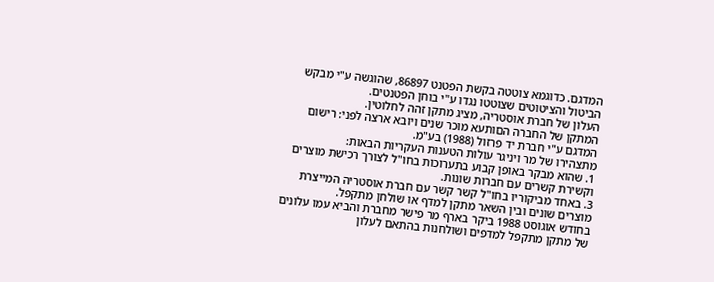המדגם. כדוגמא צוטטה בקשת הפטנט 86897, שהוגשה ע"י מבקש הביטול והציטוטים שצוטטו נגדו ע"י בוחן הפטנטים.
העלון של חברת אוסטריה, מציג מתקן זהה לחלוטין.
המתקן של החברה הםותעא מוכר שנים ויובא ארצה לפני: רישום המדגם ע"י חברת יד פרזול (1988) בע"מ.
מתצהירו של מר ויניגר עולות הטענות העקריות הבאות:
1. שהוא מבקר באופן קבוע בתערוכות בחו"ל לצורך רכישת מוצרים וקשירת קשרים עם חברות שונות.
3. באחד מביקוריו בחו"ל קשר קשר עם חברת אוסטריה המייצרת מוצרים שונים ובין השאר מתקן למדף או שולחן מתקפל.
בחודש אוגוסט 1988 ביקר בארף מר פישר מחברת והביא עמו עלונים של מתקן מתקפל למדפים ושולחנות בהתאם לעלון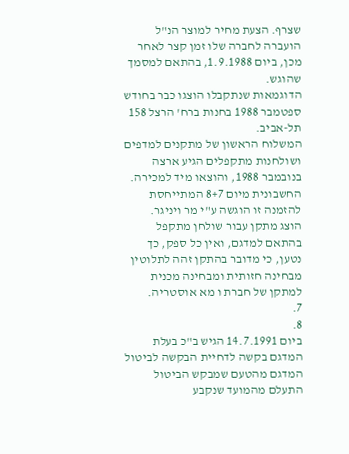שצרף. הצעת מחיר למוצר הנ"ל הועברה לחברה שלו זמן קצר לאחר מכן, ביום 1.9.1988, בהתאם למסמך שהוגש.
הדוגמאות שנתקבלו הוצגו כבר בחודש ספטמבר 1988 בחנות ברח' הרצל 158 תל-אביב.
המשלוח הראשון של מתקנים למדפים ושולחנות מתקפלים הגיע ארצה בנובמבר 1988, והוצאו מיד למכירה. החשבונית מיום 8+7 המתייחסת להזמנה זו הוגשה ע"י מר ויניגר.
הוצג מתקן עבור שולחן מתקפל בהתאם למדגם, ואין כל ספק, כך נטען, כי מדובר בהתקן זהה לתלוטין מבחינה חזותית ומבחינה מכנית למתקן של חברת ו מא אוסטריה.
7.
8.
ביום 14.7.1991 הגיש ב"כ בעלת המדגם בקשה לדחיית הבקשה לביטול המדגם מהטעם שמבקש הביטול התעלם מהמועד שנקבע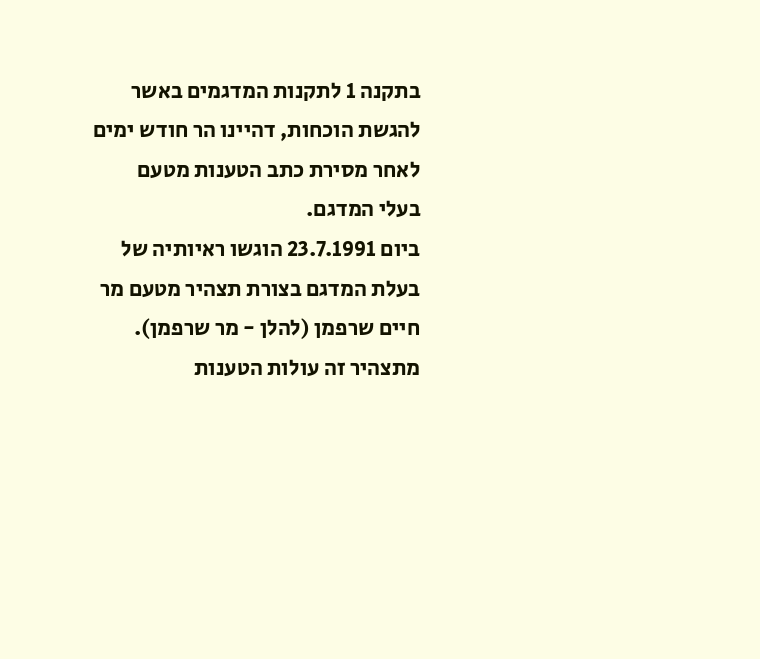בתקנה 1 לתקנות המדגמים באשר להגשת הוכחות, דהיינו הר חודש ימים לאחר מסירת כתב הטענות מטעם בעלי המדגם.
ביום 23.7.1991 הוגשו ראיותיה של בעלת המדגם בצורת תצהיר מטעם מר חיים שרפמן (להלן - מר שרפמן). מתצהיר זה עולות הטענות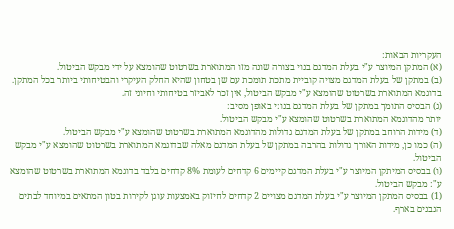העקריות הבאות:
(א) המתקן המיוצר ע"י בעלת המדגם בנוי בצורה שונה מזו המתוארת בשרטוט שהומצא על ידי מבקש הביטול.
(ב) במתקן של בעלת המדגם מצויה קוביית מתכת תומכת עם שן בטחון שהיא החלק העיקרי והבטיחותי ביותר בכל המתקן. בדוגמא המתוארת בשרטוט שהומצא ע"י מבקש הביטול, אין זכר לאביזר בטיחותי וחיוני זה.
(ג) הבסיס התומך במתקן של בעלת המדגם בנו:י באופן מסיב:
יותר מהדוגמא המתוארת בשרטוט שהומצא ע"י מבקש הביטול.
(ד) מידות הרוחב במתקן של בעלת המדגם גדולות מהדוגמא המתוארת בשרטוט שהומצא ע"י מבקש הביטול.
(ה) כמו כן, מידות האורך גדולות בהרבה במתקן של בעלת המדגם מאלה שבדוגמא המתוארת בשרטוט שהומצא ע"י מבקש הביטול.
(ו) בבסיס המיתקן המיוצר ע"י בעלת המדגם קיימים 6 קדחים לעומת 8% קדחים בלבד בדוגמא המתוארת בשרטוט שהומצא ע": מבקש הביטול.
(1) בבסיס המתקן המיוצר ע"י בעלת המדגם מצויים 2 קדחים לחיזוק באמצעות עוגן לקירות בטון המתאים במיוחד לבתים הנבנים בארף.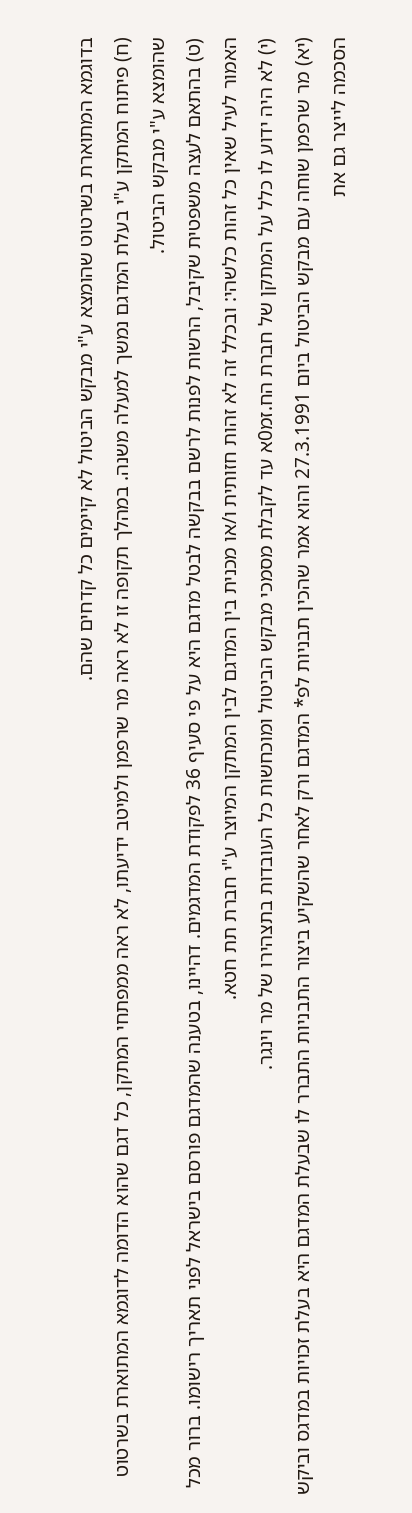בדוגמא המתוארת בשרטוט שהומצא ע"י מבקש הביטול לא קיימים כל קדחים שהם.
(ח) פיתוח המתקן ע"י בעלת המדגם נמשך למעלה משנה. במהלך תקופה זו לא ראה מר שרפמן ולמיטב ידיעתו, לא ראה ממפתחי המתקן, כל דגם שהוא הדומה לדוגמא המתוארת בשרטוט שהומצא ע"י מבקש הביטול.
(ט) בהתאם לעצה משפטית שקיבל, הרשות לפנות לרשם בבקשה לבטל מדגם היא על פי סעיף 36 לפקודת המדגמים. דהיינו, בטענה שהמדגם פורסם בישראל לפני תאריך רישומו. ברור מכל האמור לעיל שאין כל זהות כלשהי: ובכלל זה לא זהות חזותית ו/או מכנית בין המדגם לבין המתקן המיוצר ע"י חברת תת חטא.
(י) לא היה ידוע לו כלל על המתקן של חברת הח.זמ0א עד לקבלת מסמכי מבקש הביטול ומוכחשות כל העובדות בתצהירו של מר וינגר.
(יא) מר שרפמן שוחה עם מבקש הביטול ביום 27.3.1991 והוא אמר שהכין תבניות לפ* המדגם ורק לאחר שהשקיע ביצור התבניות התברר לו שבעלת המדגם היא בעלת זכויות במדגס וביקש הסכמה לייצר גם את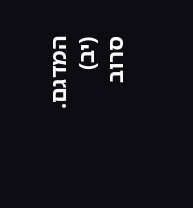המדגם.
(יב) סרוב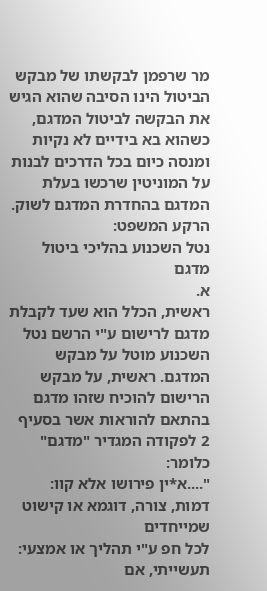מר שרפמן לבקשתו של מבקש הביטול הינו הסיבה שהוא הגיש את הבקשה לביטול המדגם, כשהוא בא בידיים לא נקיות ומנסה כיום בכל הדרכים לבנות על המוניטין שרכשו בעלת המדגם בהחדרת המדגם לשוק.
הרקע המשפט:
נטל השכנוע בהליכי ביטול מדגם
א.
ראשית, הכלל הוא שעד לקבלת מדגם לרישום ע"י הרשם נטל השכנוע מוטל על מבקש המדגם. ראשית, על מבקש הרישום להוכיח שזהו מדגם בהתאם להוראות אשר בסעיף 2 לפקודה המגדיר "מדגם"
כלומר:
"....א*ין פירושו אלא קוו: דמות, צורה, דוגמא או קישוט שמייחדים
לכל חפ ע"י תהליך או אמצעי:
תעשייתי, אם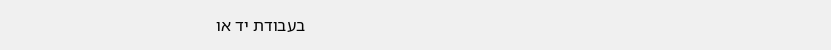בעבודת יד או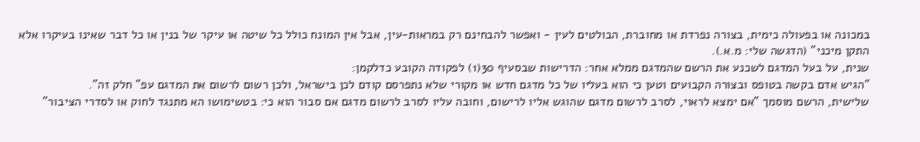במכונה או בפעולה כימית, בצורה נפרדת או מחוברת, הבולטים לעין - ואפשר להבחינם רק במראות-עין, אבל אין המונח כולל כל שיטה או עיקר של בנין או כל דבר שאינו בעיקרו אלא
התקן מיכני" (הדגשה שלי: מ.א.).
שנית, על בעל המדגם לשכנע את הרשם שהמדגם ממלא אחר: הדרישות שבסעיף 30(1) לפקודה הקובע כדלקמן:
"הגיש אדם בקשה בטופס ובצורה הקבועים וטען כי הוא בעליו של כל מדגם חדש או מקורי שלא נתפרסם קודם לכן בישראל, ולכן רשום לרשום את המדגם עפ" חלק זה".
שלישית, הרשם מוסמך "אם ימצא לראוי, לסרב לרשום מדגם שהוגש אליו לרישום, וחובה עליו לסרב לרשום מדגם אם סבור הוא כי: בטשימושו הא מתנגד לחוק או לסדרי הציבור"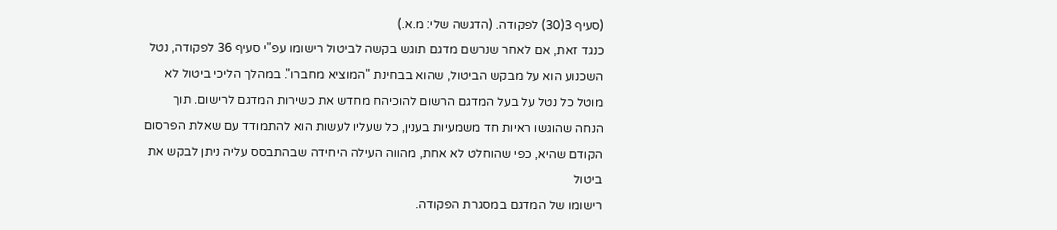(סעיף 3(30) לפקודה. (הדגשה שלי: מ.א.)
כנגד זאת, אם לאחר שנרשם מדגם תוגש בקשה לביטול רישומו עפ"י סעיף 36 לפקודה, נטל השכנוע הוא על מבקש הביטול, שהוא בבחינת "המוציא מחברו". במהלך הליכי ביטול לא מוטל כל נטל על בעל המדגם הרשום להוכיהח מחדש את כשירות המדגם לרישום. תוך הנחה שהוגשו ראיות חד משמעיות בענין, כל שעליו לעשות הוא להתמודד עם שאלת הפרסום הקודם שהיא, כפי שהוחלט לא אחת, מהווה העילה היחידה שבהתבסס עליה ניתן לבקש את ביטול
רישומו של המדגם במסגרת הפקודה.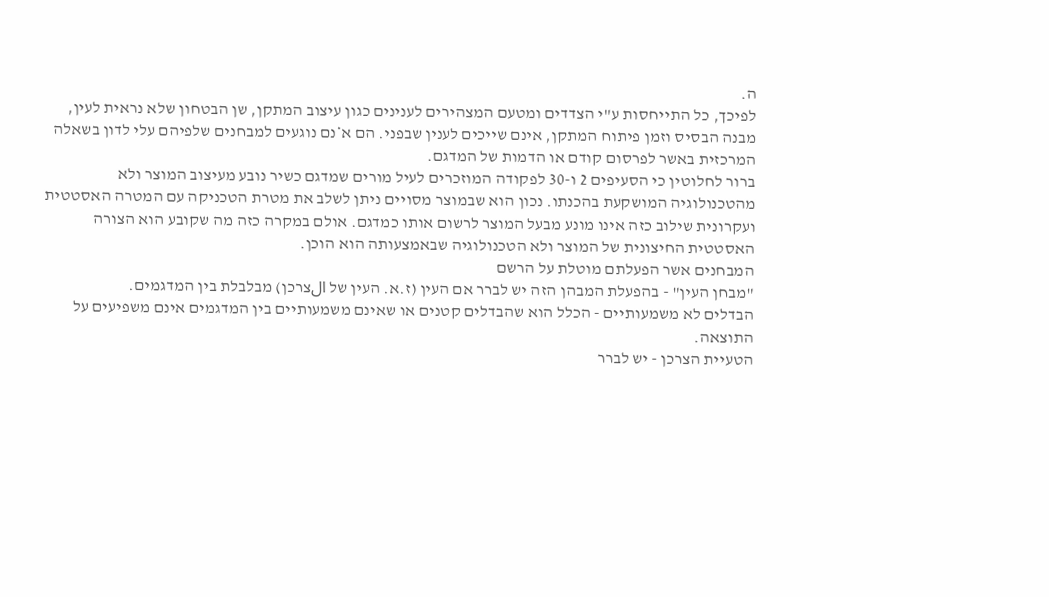ה.
לפיכך, כל התייחסות ע"י הצדדים ומטעם המצהירים לענינים כגון עיצוב המתקן, שן הבטחון שלא נראית לעין, מבנה הבסיס וזמן פיתוח המתקן, אינם שייכים לענין שבפני. הם א*נם נוגעים למבחנים שלפיהם עלי לדון בשאלה המרכזית באשר לפרסום קודם או הדמות של המדגם.
ברור לחלוטין כי הסעיפים 2 ו-30 לפקודה המוזכרים לעיל מורים שמדגם כשיר נובע מעיצוב המוצר ולא מהטכנולוגיה המושקעת בהכנתו. נכון הוא שבמוצר מסויים ניתן לשלב את מטרת הטכניקה עם המטרה האסטטית ועקרונית שילוב כזה אינו מונע מבעל המוצר לרשום אותו כמדגם. אולם במקרה כזה מה שקובע הוא הצורה האסטטית החיצונית של המוצר ולא הטכנולוגיה שבאמצעותה הוא הוכן.
המבחנים אשר הפעלתם מוטלת על הרשם
"מבחן העין" - בהפעלת המבהן הזה יש לברר אם העין (ז.א. העין של الצרכן) מבלבלת בין המדגמים.
הבדלים לא משמעותיים - הכלל הוא שהבדלים קטנים או שאינם משמעותיים בין המדגמים אינם משפיעים על התוצאה.
הטעיית הצרכן - יש לברר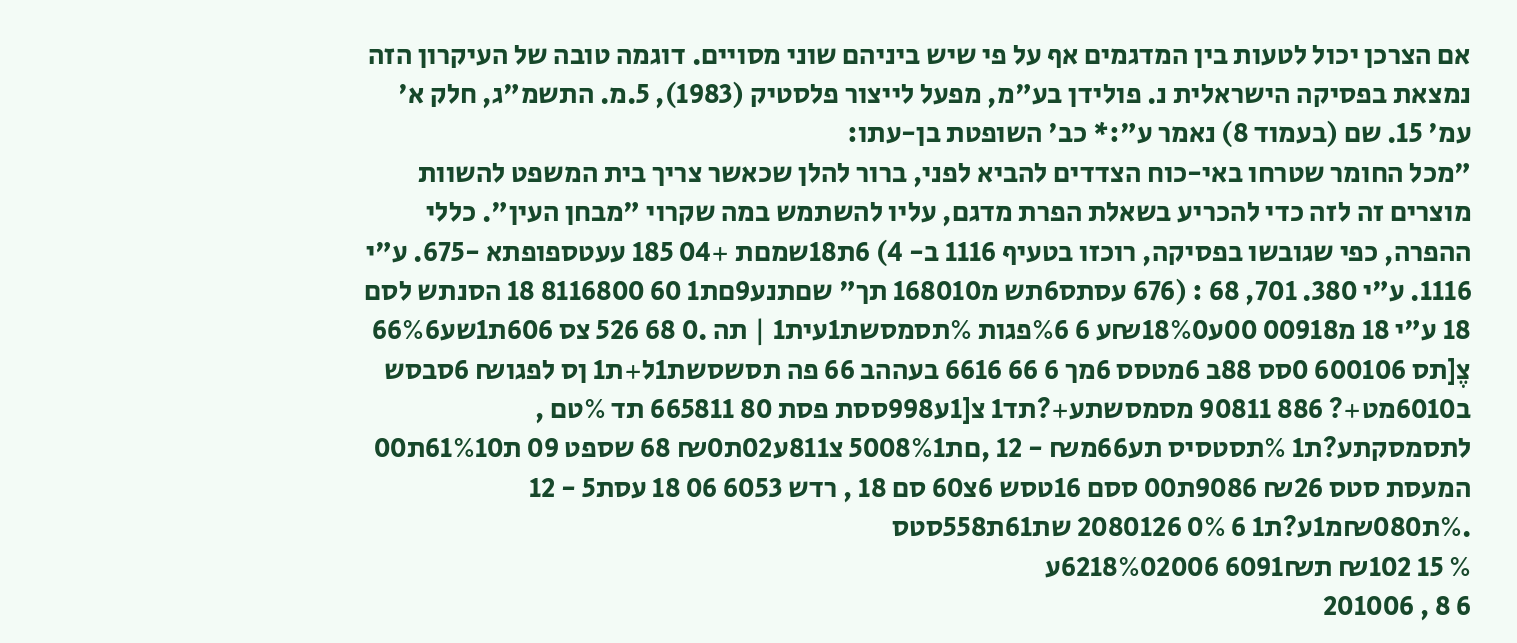אם הצרכן יכול לטעות בין המדגמים אף על פי שיש ביניהם שוני מסויים. דוגמה טובה של העיקרון הזה נמצאת בפסיקה הישראלית נ. פולידן בע"מ, מפעל לייצור פלסטיק (1983), 5.מ. התשמ"ג, חלק א' עמ' 15. שם (בעמוד 8) נאמר ע":* כב' השופטת בן-עתו:
"מכל החומר שטרחו באי-כוח הצדדים להביא לפני, ברור להלן שכאשר צריך בית המשפט להשוות מוצרים זה לזה כדי להכריע בשאלת הפרת מדגם, עליו להשתמש במה שקרוי "מבחן העין". כללי ההפרה, כפי שגובשו בפסיקה, רוכזו בטעיף 1116 ב- 4) 6ת18שמםת +04 185 עעטספופתא -675. ע"י 1116. ע"י 380. 701, 68 : (676 עסתס6תש מ168010 תך" שםתנע9םת1 60 8116800 18 הסנתש לסם 18 ע"י 18 מ00918 00ע₪18%0ע 6 %6פגות %תסמסשת1עית1 | תה .0 68 526 צס 606ת1שע66%6 צֶ[תס 600106 0סס 88ב 6מטסס 6מך 6 66 6616 בעההב 66 פה תסשסשת1ל+ת1 ןס לפגו₪ 6סבסש ב6010מט+? 886 90811 מסמסשתע+?תד1 צ[1ע998ססת פסת 80 665811 תד %טם , לתסמסקתע?ת1 %תסטסיס תע66מ₪ - 12 ,םת5008%1 צ811ע02ת₪0 68 שספט 09 ת61%10ת00 המעסת סטס ₪26 9086ת00 ססם 16טסש 6צ60 סם 18 , רדש 6053 06 18 עסת5 - 12 .%ת₪080מ1ע?ת1 6 0% 2080126 שת61ת558סטס
% 15 ₪102 ת6091₪ 6218%02006ע
6 8 , 201006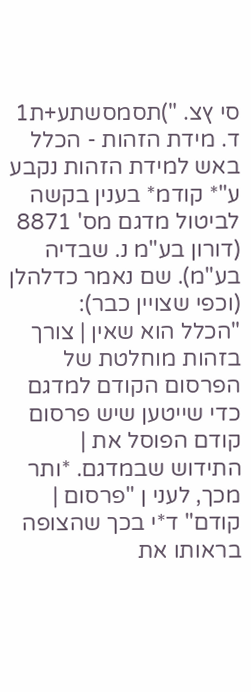סי ץצ. ")תסמסשתע+ת1 ד. מידת הזהות - הכלל באש למידת הזהות נקבע ע"* קודמ* בענין בקשה לביטול מדגם מס' 8871 (דורון בע"מ נ. שבדיה בע"מ). שם נאמר כדלהלן
(וכפי שצויין כבר):
"הכלל הוא שאין | צורך בזהות מוחלטת של הפרסום הקודם למדגם כדי שייטען שיש פרסום קודם הפוסל את | התידוש שבמדגם. *ותר מכך, לעני ן "פרסום | קודם" ד*י בכך שהצופה בראותו את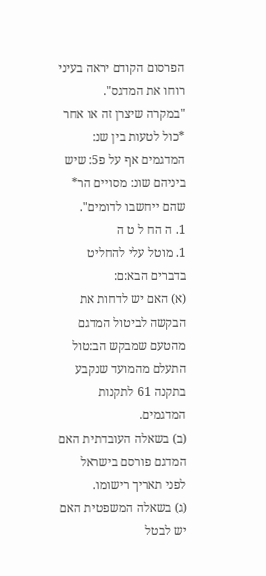הפרסום הקודם יראה בעיני רוחו את המדגס".
"במקרה שיצרן זה או אחר *כול לטעות בין שנ: המדגמים אף על פ5: שיש ביניהם שונ: מסויים הר* שהם ייחשבו לדומים".
1. ה הח ל ט ה
1. מוטל עלי להחליט בדברים הבא:ם:
(א) האם יש לדחות את הבקשה לביטול המדגם מהטעם שמבקש הב:טול התעלם מהמועד שנקבע בתקנה 61 לתקנות המדגמים.
(ב) בשאלה העובדתית האם המדגם פורסם בישראל לפני תאריך רישומו.
(ג) בשאלה המשפטית האם יש לבטל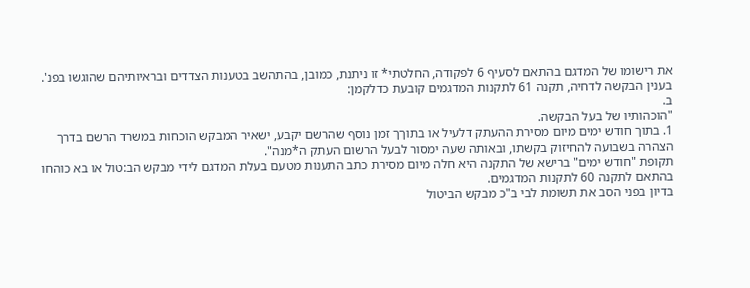את רישומו של המדגם בהתאם לסעיף 6 לפקודה, החלטתי* זו ניתנת, כמובן, בהתהשב בטענות הצדדים ובראיותיהם שהוגשו בפנ'.
בענין הבקשה לדחיה, תקנה 61 לתקנות המדגמים קובעת כדלקמן:
ב.
"הוכהותיו של בעל הבקשה.
1. בתוך חודש ימים מיום מסירת ההעתק דלעיל או בתוךך זמן נוסף שהרשם יקבע, ישאיר המבקש הוכחות במשרד הרשם בדרך הצהרה בשבועה להחיזוק בקשתו, ובאותה שעה ימסור לבעל הרשום העתק ה*מנה".
תקופת "חודש ימים" ברישא של התקנה היא חלה מיום מסירת כתב התענות מטעם בעלת המדגם לידי מבקש הב:טול או בא כוהחו בהתאם לתקנה 60 לתקנות המדגמים.
בדיון בפני הסב את תשומת לבי ב"כ מבקש הביטול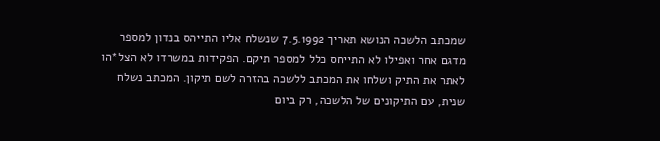שמכתב הלשכה הנושא תאריך 7.5.1992 שנשלח אליו התייהס בנדון למספר מדגם אחר ואפילו לא התייחס כלל למספר תיקם. הפקידות במשרדו לא הצל*הו לאתר את התיק ושלחו את המכתב ללשכה בהזרה לשם תיקון. המכתב נשלח שנית, עם התיקונים של הלשכה, רק ביום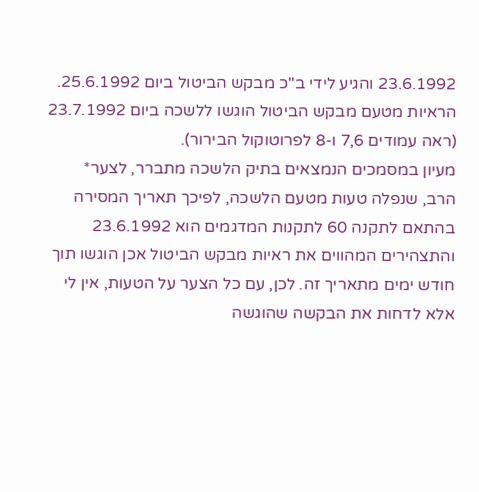23.6.1992 והגיע לידי ב"כ מבקש הביטול ביום 25.6.1992. הראיות מטעם מבקש הביטול הוגשו ללשכה ביום 23.7.1992 (ראה עמודים 7,6 ו-8 לפרוטוקול הבירור).
מעיון במסמכים הנמצאים בתיק הלשכה מתברר, לצער* הרב, שנפלה טעות מטעם הלשכה, לפיכך תאריך המסירה בהתאם לתקנה 60 לתקנות המדגמים הוא 23.6.1992 והתצהירים המהווים את ראיות מבקש הביטול אכן הוגשו תוך חודש ימים מתאריך זה. לכן, עם כל הצער על הטעות, אין לי אלא לדחות את הבקשה שהוגשה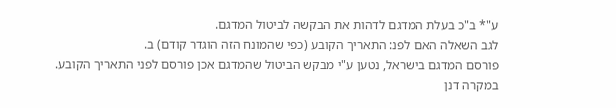ע"* ב"כ בעלת המדגם לדהות את הבקשה לביטול המדגם.
לגב השאלה האם לפנ: התאריך הקובע (כפי שהמונח הזה הוגדר קודם) ב.
פורסם המדגם בישראל, נטען ע"י מבקש הביטול שהמדגם אכן פורסם לפני התאריך הקובע. במקרה דנן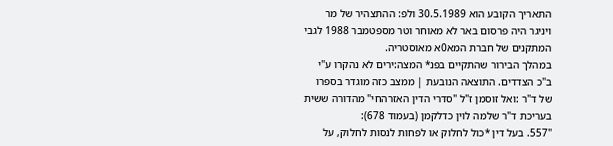התאריך הקובע הוא 30.5.1989 ולפ: ההתצהיר של מר ויניגר היה פרסום באר לא מאוחר וטר מספטמבר 1988 לגבי המתקנים של חברת המא0א מאוסטריה.
במהלך הבירור שהתקיים בפנ* המצה:ירים לא נהקרו ע"י ב"כ הצדדים. התוצאה הנובעת | ממצב כזה מוגדר בספרו של ד"ר :ואל זוסמן ז"ל "סדרי הדין האזרהחי" מהדורה ששית בעריכת ד"ר שלמה לוין כדלקמן (בעמוד 678):
"557. בעל דין *כול לחלוק או לפחות לנסות לחלוק, על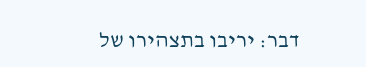דבר: יריבו בתצהירו של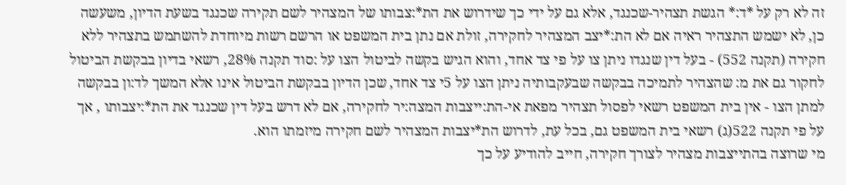זה לא רק על *ד:* הגשת תצהיר-שכנגד, אלא גם על ידי כך שידרוש את הת*:צבותו של המצהיר לשם תקירה שכנגד בשעת הדיון, משעשה כן, לא ישמש התצהיר ראיה אם לא הת:*יצב המצהיר לחקירה, זולת אם נתן בית המשפט או הרשם רשות מיוחדת להשתמש בתצהיר ללא חקירה (תקנה 552) - בעל דין שנגדו ניתן צו על פי צד אחד, והוא הגיש בקשה לביטול הצו על :סוד תקנה 28%, רשאי בדיון בבקשת הביטול לחקור גם את מ: שהצהיר לתמיכה בבקשה שבעקבותיה ניתן הצו על 5י צד אחד, שכן הדיון בבקשת הביטול אינו אלא המשך לד:ון בבקשה למתן הצו - אין בית המשפט רשאי לפסול תצהיר מפאת אי-הת:ייצבות המצה:יר לחקירה, אם לא דרש בעל דין שכנגד את הת*:יצבותו , אך על פי תקנה 522(ג) רשאי בית המשפט גם, בכל עת, לדרוש הת*יצבות המצהיר לשם חקירה מיזמתו הוא.
מי שרוצה בהתייצבות מצהיר לצורך חקירה, חייב להודיע על כך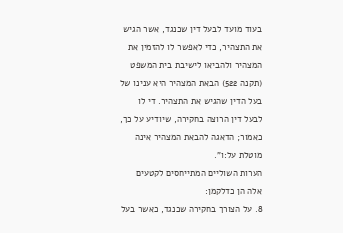בעוד מועד לבעל דין שכנגד, אשר הגיש את התצהיר, כדי לאפשר לו להזמין את המצהיר ולהביאו לישיבת בית המשפט (תקנה 522) הבאת המצהיר היא ענינו של בעל הדין שהגיש את התצהיר. די לו לבעל דין הרוצה בחקירה, שיודיע על כך, כאמור; הדאגה להבאת המצהיר אינה מוטלת על:ו".
הערות השוליים המתייחסים לקטעים אלה הן כדלקמן:
8. על הצורך בחקירה שכנגד, כאשר בעל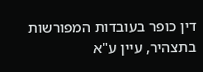דין כופר בעובדות המפורשות בתצהיר, עיין ע"א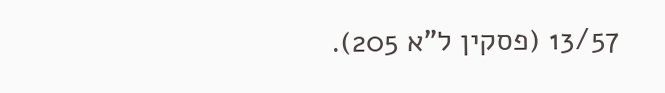13/57 (פסקין ל"א 205).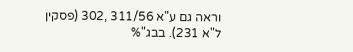וראה גם ע"א 311/56 ,302 (פסקין ל"א 231). בבג"%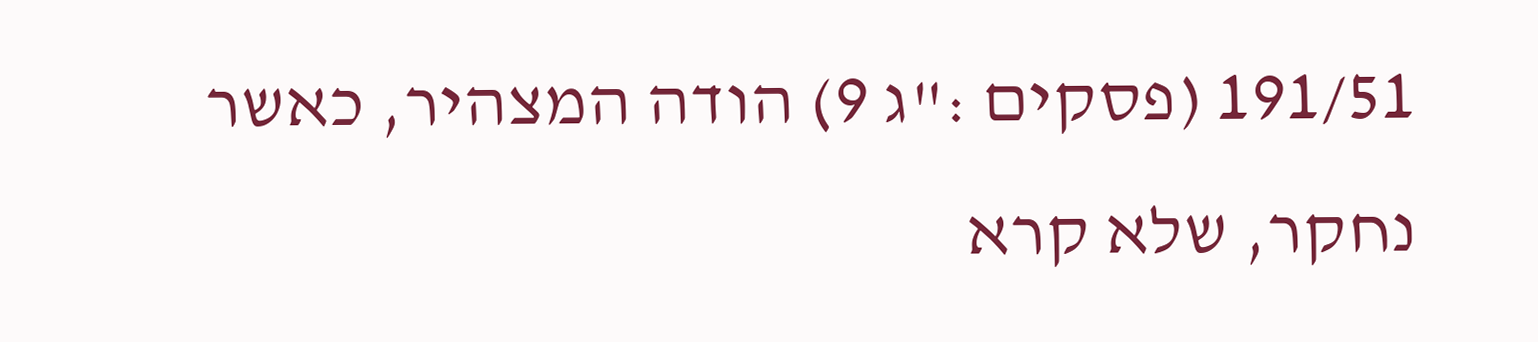191/51 (פסקים :"ג 9) הודה המצהיר, כאשר נחקר, שלא קרא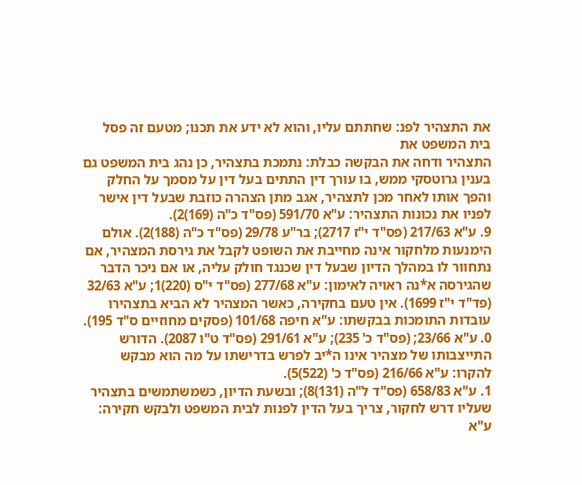את התצהיר לפנ: שחתתם עליו, והוא לא ידע את תכנו; מטעם זה פסל בית המשפט את
התצהיר ודחה את הבקשה כבלת: נתמכת בתצהיר, כן נהג בית המשפט גם בענין גרוטסקי ממש, בו עורך דין התתים בעל דין על מסמך על החלק והפך אותו לאחר מכן לתצהיר, אגב מתן הצהרה כוזבת שבעל דין אישר לפניו את נכונות התצהיר: ע"א 591/70 (פס"ד כ"ה (169)2).
9. ע"א 217/63 (פס"ד י"ז 2717); בר"ע 29/78 (פס"ד כ"ה (188)2). אולם הימנעות מלחקור אינה מחייבת את השופט לקבל את גירסת המצהיר, אם נתחוור לו במהלך הדיון שבעל דין שכנגד חולק עליה, או אם ניכר הדבר שהגירסה א*נה ראויה לאימון: ע"א 277/68 (פס"ד י"ס (220)1; ע"א 32/63 (פד"ד י"ז 1699). אין טעם בחקירה, כאשר המצהיר לא הביא בתצהירו עובדות התומכות בבקשתו: ע"א חיפה 101/68 (פסקים מחוזיים ס"ד 195).
0. ע"א 23/66; (פס"ד כ' 235); ע"א 291/61 (פס"ד ט"ו 2087). הדורש התייצבותו של מצהיר אינו ה*יב לפרש בדרישתו על מה הוא מבקש להקרו: ע"א 216/66 (פס"ד כ' (522)5).
1. ע"א 658/83 (פס"ד ל"ה (131)8); ובשעת הדיון, כשמשתמשים בתצהיר שעליו דרש לחקור, צריך בעל הדין לפנות לבית המשפט ולבקש חקירה: ע"א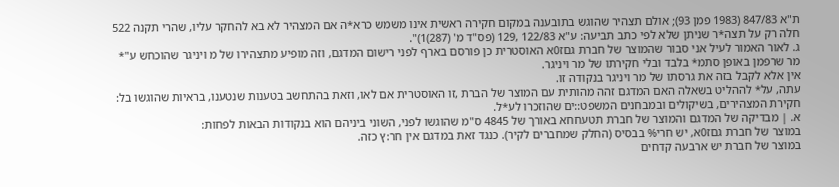ת"א 847/83 (1983 פמן 93); אולם תצהיר שהוגש בתובענה במקום חקירה ראשית אינו משמש כרא*ה אם המצהיר לא בא להחקר עליו, שהרי תקנה 522 חלה רק על תצה*ר שניתן שלא לפי כתב תביעה: ע"א 122/83 ,129 (פס"ד מ' (287)1)".
ג. לאור האמור לעיל אני סבור שהמוצר של חברת גםז0א האוסטרית כן פורסם בארף לפני רישום המדגם, וזה מופיע מתצהירו של מ ויניגר שהוכחש ע"* מר שרפמן באופן סתמ* בלבד ובלי חקירתו של מר ויניגר.
אין אלא לקבל בזה את גרסתו של מר ויניגר בנקודה זו.
עתה, על* לההליט בשאלה האם המדגם זהה מהותית עם המוצר של הברת ,זו האוסטרית אם לאו, וזאת בהתחשב בטענות שנטענו, בראיות שהוגשו בל: חקירת המצהירים, בשיקולים ובמבחנים המשפט::ים שהוזכרו לע*ל.
א. | מבדיקה של המדגם והמוצר של חברת תטעחחא באורך של 4845 ס"מ שהוגשו לפני, השוני ביניהם הוא בנקודות הבאות לפחות:
במוצר של חברת גםז0א, יש חרי% בבסיס (החלק שמחברים לקיר). כנגד זאת במדגם אין חר:ץ כזה.
במוצר של חברת יש ארבעה קדחים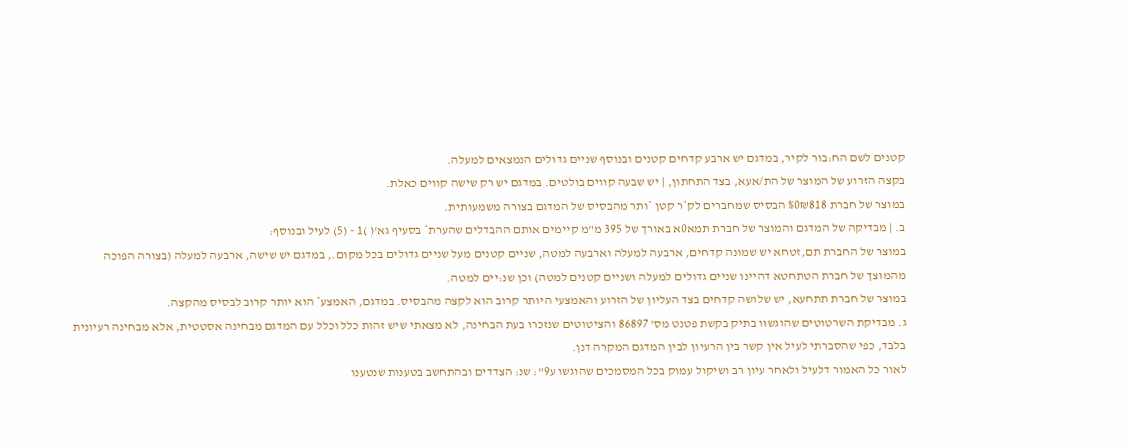קטנים לשם הח:בור לקיר, במדגם יש ארבע קדחים קטנים ובנוסף שניים גדולים הנמצאים למעלה.
בקצה הזרוע של המוצר של הת/אעא, בצד התחתון, | יש שבעה קווים בולטים. במדגם יש רק שישה קווים כאלת.
במוצר של חברת %0₪818 הבסיס שמחברים לק*ר קטן *ותר מהבסיס של המדגם בצורה משמעותית.
ב. | מבדיקה של המדגם והמוצר של חברת תמא0א באורך של 395 מ"מ קיימים אותם ההבדלים שהערת* בסעיף גא'( )1 - (5) לעיל ובנוסף:
במוצר של החברת תם,זטחא יש שמונה קדחים, ארבעה למעלה וארבעה למטה, שניים קטנים מעל שניים גדולים בכל מקום., במדגם יש שישה, ארבעה למעלה (בצורה הפוכה מהמוצך של חברת הטתחטא דהיינו שניים גדולים למעלה ושניים קטנים למטה) וכן שנ:יים למטה.
במוצר של חברת תתחעא, יש שלושה קדחים בצד העליון של הזרוע והאמצעי היותר קרוב הוא לקצה מהבסיס. במדגם, האמצע* הוא יותר קרוב לבסיס מהקצה.
ג. מבדיקת השרטוטים שהוגשוּו בתיק בקשת פטנט מס' 86897 והציטוטים שנזכרו בעת הבחינה, לא מצאתי שיש זהות כלל וכלל עם המדגם מבחינה אסטטית, אלא מבחינה רעיונית בלבד, כפי שהסברתי לעיל אין קשר בין הרעיון לבין המדגם המקרה דנן.
לאור כל האמור דלעיל ולאחר עיון רב ושיקול עמוק בכל המסמכים שהוגשו ע9": שנ: הצדדים ובהתחשב בטענות שנטענו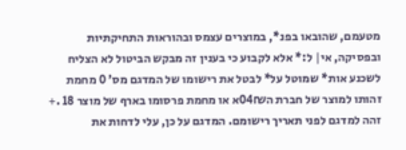מטעמם, שהובאו בפנ*, במוצרים עצמס ובהוראות התחיקתיות ובפסיקה, אי| ל:* אלא לקבוע כי בענין זה מבקש הביטול לא הצליח לשכנע אות* שמוטל על* לבטל את רישומו של המדגם מס' 0 מחמת זהותו למוצר של חברת ה04₪א או מחמת פרסומו בארף של מוצר 18 .+ זהה למדגם לפני תאריך רישומם. המדגם על כן, עלי לדחות את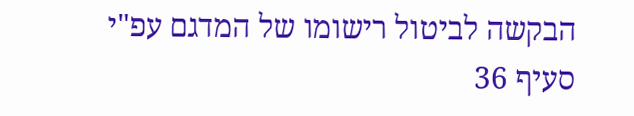הבקשה לביטול רישומו של המדגם עפ"י סעיף 36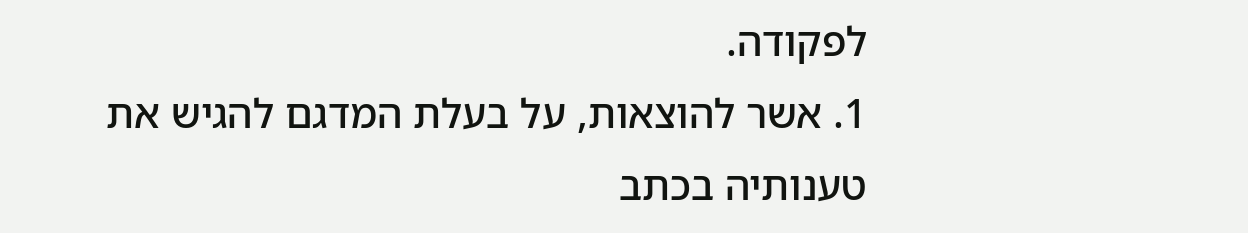לפקודה.
1. אשר להוצאות, על בעלת המדגם להגיש את טענותיה בכתב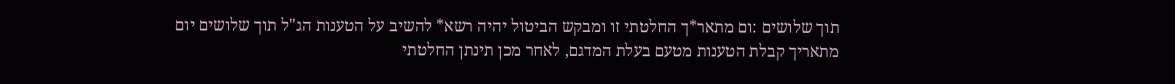תוך שלושים :ום מתאר*ך החלטתי זו ומבקש הביטול יהיה רשא* להשיב על הטענות הג"ל תוך שלושים יום מתאריך קבלת הטענות מטעם בעלת המדגם, לאחר מכן תינתן החלטתי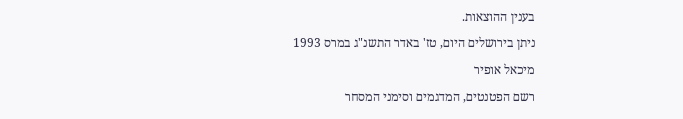בענין ההוצאות.
ניתן בירושלים היום, טז' באדר התשנ"ג במרס 1993
מיכאל אופיר
רשם הפטנטים, המדגמים וסימני המסחר